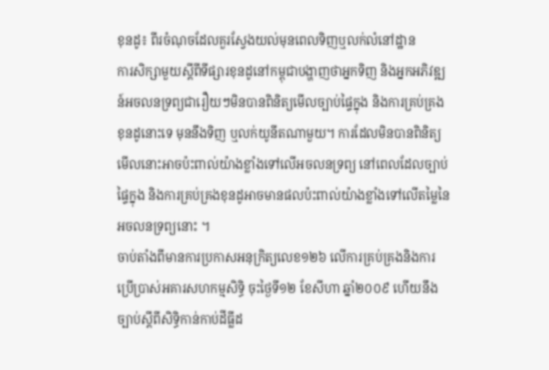ខុនដូ៖ ពីរចំណុចដែលគួរស្វែងយល់មុនពេលទិញឬលក់លំនៅដ្ឋាន
ការសិក្សាមួយស្តីពីទីផ្សារខុនដូនៅកម្ពុជាបង្ហាញថាអ្នកទិញ និងអ្នកអភិវឌ្ឍន៍អចលនទ្រព្យជារឿយៗមិនបានពិនិត្យមើលច្បាប់ផ្ទៃក្នុង និងការគ្រប់គ្រងខុនដូនោះទេ មុននឹងទិញ ឬលក់យូនីតណាមួយ។ ការដែលមិនបានពិនិត្យមើលនោះអាចប៉ះពាល់យ៉ាងខ្លាំងទៅលើអចលនទ្រព្យ នៅពេលដែលច្បាប់ផ្ទៃក្នុង និងការគ្រប់គ្រងខុនដូអាចមានផលប៉ះពាល់យ៉ាងខ្លាំងទៅលើតម្លៃនៃអចលនទ្រព្យនោះ ។
ចាប់តាំងពីមានការប្រកាសអនុក្រិត្យលេខ១២៦ លើការគ្រប់គ្រងនិងការប្រើប្រាស់អគារសហកម្មសិទ្ធិ ចុះថ្ងៃទី១២ ខែសីហា ឆ្នាំ២០០៩ ហើយនឹងច្បាប់ស្ដីពីសិទ្ធិកាន់កាប់ដីធ្លីដ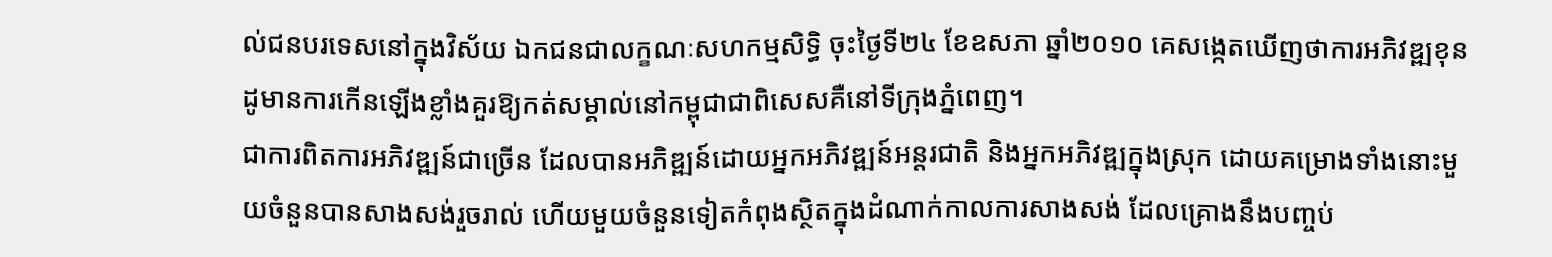ល់ជនបរទេសនៅក្នុងវិស័យ ឯកជនជាលក្ខណៈសហកម្មសិទ្ធិ ចុះថ្ងៃទី២៤ ខែឧសភា ឆ្នាំ២០១០ គេសង្កេតឃើញថាការអភិវឌ្ឍខុនដូមានការកើនឡើងខ្លាំងគួរឱ្យកត់សម្គាល់នៅកម្ពុជាជាពិសេសគឺនៅទីក្រុងភ្នំពេញ។
ជាការពិតការអភិវឌ្ឍន៍ជាច្រើន ដែលបានអភិឌ្ឍន៍ដោយអ្នកអភិវឌ្ឍន៍អន្តរជាតិ និងអ្នកអភិវឌ្ឍក្នុងស្រុក ដោយគម្រោងទាំងនោះមួយចំនួនបានសាងសង់រួចរាល់ ហើយមួយចំនួនទៀតកំពុងស្ថិតក្នុងដំណាក់កាលការសាងសង់ ដែលគ្រោងនឹងបញ្ចប់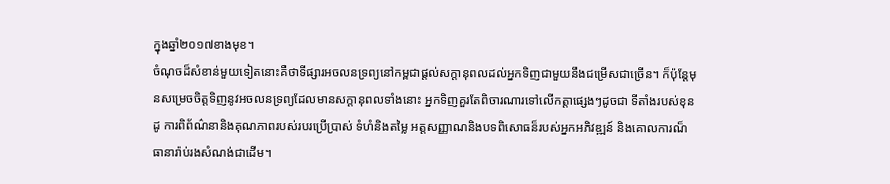ក្នុងឆ្នាំ២០១៧ខាងមុខ។
ចំណុចដ៏សំខាន់មួយទៀតនោះគឺថាទីផ្សារអចលនទ្រព្យនៅកម្ពជាផ្ដល់សក្ដានុពលដល់អ្នកទិញជាមួយនឹងជម្រើសជាច្រើន។ ក៏ប៉ុន្តែមុនសម្រេចចិត្តទិញនូវអចលនទ្រព្យដែលមានសក្ដានុពលទាំងនោះ អ្នកទិញគួរតែពិចារណារទៅលើកត្តាផ្សេងៗដូចជា ទីតាំងរបស់ខុនដូ ការពិព័ណ៌នានិងគុណភាពរបស់របរប្រើប្រាស់ ទំហំនិងតម្លៃ អត្តសញ្ញាណនិងបទពិសោធន៏របស់អ្នកអភិវឌ្ឍន៍ និងគោលការណ៏ធានារ៉ាប់រងសំណង់ជាដើម។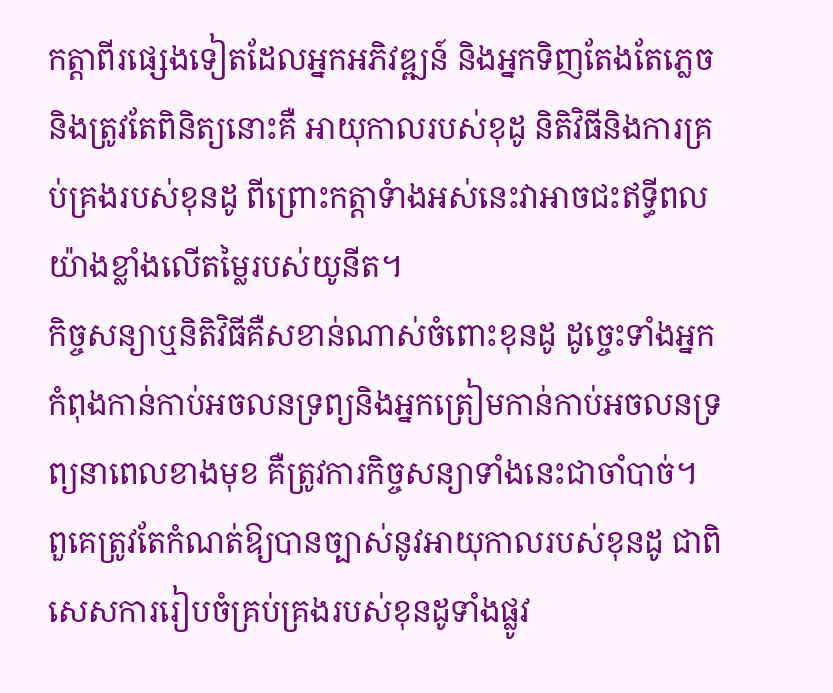កត្តាពីរផ្សេងទៀតដែលអ្នកអភិវឌ្ឍន៍ និងអ្នកទិញតែងតែភ្លេចនិងត្រូវតែពិនិត្យនោះគឺ អាយុកាលរបស់ខុដូ និតិវិធីនិងការគ្រប់គ្រងរបស់ខុនដូ ពីព្រោះកត្តាទំាងអស់នេះវាអាចជះឥទ្ធីពលយ៉ាងខ្លាំងលើតម្លៃរបស់យូនីត។
កិច្ចសន្យាឬនិតិវិធីគឺសខាន់ណាស់ចំពោះខុនដូ ដូច្ចេះទាំងអ្នកកំពុងកាន់កាប់អចលនទ្រព្យនិងអ្នកត្រៀមកាន់កាប់អចលនទ្រព្យនាពេលខាងមុខ គឺត្រូវការកិច្ចសន្យាទាំងនេះជាចាំបាច់។ ពួគេត្រូវតែកំណត់ឱ្យបានច្បាស់នូវអាយុកាលរបស់ខុនដូ ជាពិសេសការរៀបចំគ្រប់គ្រងរបស់ខុនដូទាំងផ្លូវ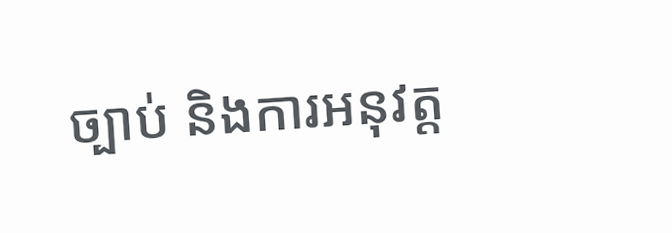ច្បាប់ និងការអនុវត្ត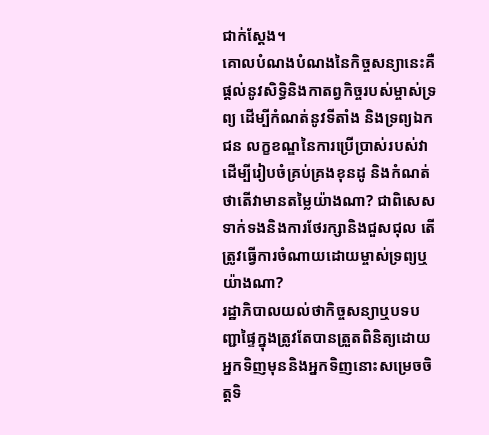ជាក់ស្ដែង។
គោលបំណងបំណងនៃកិច្ចសន្យានេះគឺផ្ដល់នូវសិទ្ធិនិងកាតព្វកិច្ចរបស់ម្ចាស់ទ្រព្យ ដើម្បីកំណត់នូវទីតាំង និងទ្រព្យឯកជន លក្ខខណ្ឌនៃការប្រើប្រាស់របស់វា ដើម្បីរៀបចំគ្រប់គ្រងខុនដូ និងកំណត់ ថាតើវាមានតម្លៃយ៉ាងណា? ជាពិសេសទាក់ទងនិងការថែរក្សានិងជួសជុល តើត្រូវធ្វើការចំណាយដោយម្ចាស់ទ្រព្យឬយ៉ាងណា?
រដ្ឋាភិបាលយល់ថាកិច្ចសន្យាឬបទបញ្ជាផ្ទៃក្នុងត្រូវតែបានត្រួតពិនិត្យដោយអ្នកទិញមុននិងអ្នកទិញនោះសម្រេចចិត្តទិ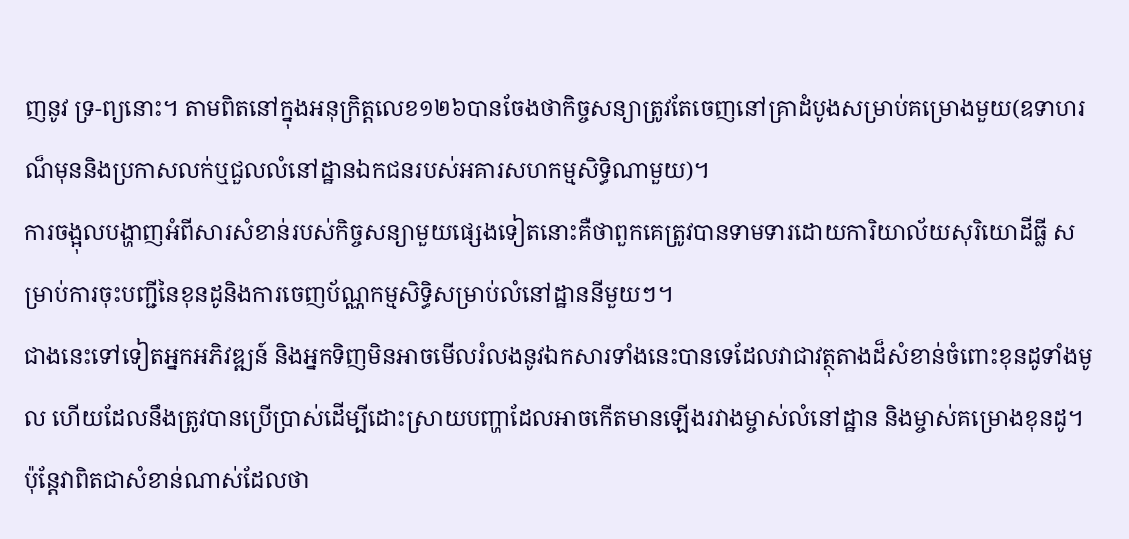ញនូវ ទ្រ-ព្យនោះ។ តាមពិតនៅក្នុងអនុក្រិត្តលេខ១២៦បានចែងថាកិច្ចសន្យាត្រូវតែចេញនៅគ្រាដំបូងសម្រាប់គម្រោងមួយ(ឧទាហរណ៏មុននិងប្រកាសលក់ឬជួលលំនៅដ្ឋានឯកជនរបស់អគារសហកម្មសិទ្ធិណាមួយ)។
ការចង្អុលបង្ហាញអំពីសារសំខាន់របស់កិច្ចសន្យាមួយផ្សេងទៀតនោះគឺថាពួកគេត្រូវបានទាមទារដោយការិយាល័យសុរិយោដីធ្លី សម្រាប់ការចុះបញ្ជីនៃខុនដូនិងការចេញប័ណ្ណកម្មសិទ្ធិសម្រាប់លំនៅដ្ឋាននីមួយៗ។
ជាងនេះទៅទៀតអ្នកអភិវឌ្ឍន៍ និងអ្នកទិញមិនអាចមើលរំលងនូវឯកសារទាំងនេះបានទេដែលវាជាវត្ថុតាងដ៏សំខាន់ចំពោះខុនដូទាំងមូល ហើយដែលនឹងត្រូវបានប្រើប្រាស់ដើម្បីដោះស្រាយបញ្ហាដែលអាចកើតមានឡើងរវាងម្ចាស់លំនៅដ្ឋាន និងម្ចាស់គម្រោងខុនដូ។ ប៉ុន្តែវាពិតជាសំខាន់ណាស់ដែលថា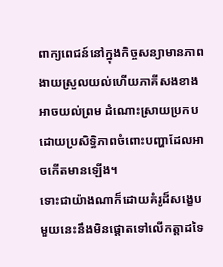ពាក្យពេជន៍នៅក្នុងកិច្ចសន្យាមានភាពងាយស្រួលយល់ហើយភាគីសងខាងអាចយល់ព្រម ដំណោះស្រាយប្រកបដោយប្រសិទ្ធិភាពចំពោះបញ្ហាដែលអាចកើតមានឡើង។
ទោះជាយ៉ាងណាក៏ដោយគំរូដ៏សង្ខេបមួយនេះនឹងមិនផ្ដោតទៅលើកត្តាដទៃ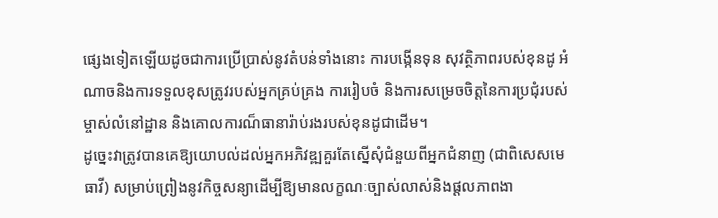ផ្សេងទៀតឡើយដូចជាការប្រើប្រាស់នូវតំបន់ទាំងនោះ ការបង្កើនទុន សុវត្ថិភាពរបស់ខុនដូ អំណាចនិងការទទួលខុសត្រូវរបស់អ្នកគ្រប់គ្រង ការរៀបចំ និងការសម្រេចចិត្តនៃការប្រជុំរបស់ម្ចាស់លំនៅដ្ឋាន និងគោលការណ៏ធានារ៉ាប់រងរបស់ខុនដូជាដើម។
ដូច្នេះវាត្រូវបានគេឱ្យយោបល់ដល់អ្នកអភិវឌ្ឍគួរតែស្នើសុំជំនួយពីអ្នកជំនាញ (ជាពិសេសមេធាវី) សម្រាប់ព្រៀងនូវកិច្ចសន្យាដើម្បីឱ្យមានលក្ខណៈច្បាស់លាស់និងផ្តលភាពងា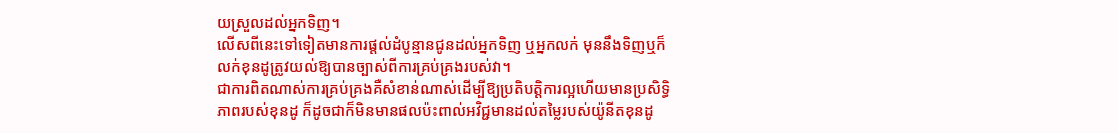យស្រួលដល់អ្នកទិញ។
លើសពីនេះទៅទៀតមានការផ្តល់ដំបូន្មានជូនដល់អ្នកទិញ ឬអ្នកលក់ មុននឹងទិញឬក៏លក់ខុនដូត្រូវយល់ឱ្យបានច្បាស់ពីការគ្រប់គ្រងរបស់វា។
ជាការពិតណាស់ការគ្រប់គ្រងគឺសំខាន់ណាស់ដើម្បីឱ្យប្រតិបត្តិការល្អហើយមានប្រសិទ្ធិភាពរបស់ខុនដូ ក៏ដូចជាក៏មិនមានផលប៉ះពាល់អវិជ្ជមានដល់តម្លៃរបស់យ៉ូនីតខុនដូ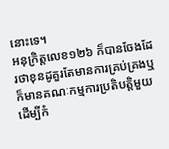នោះទេ។
អនុក្រិត្តលេខ១២៦ ក៏បានចែងដែរថាខុនដូគួរតែមានការគ្រប់គ្រងឬក៏មានគណៈកម្មការប្រតិបត្តិមួយ ដើម្បីកំ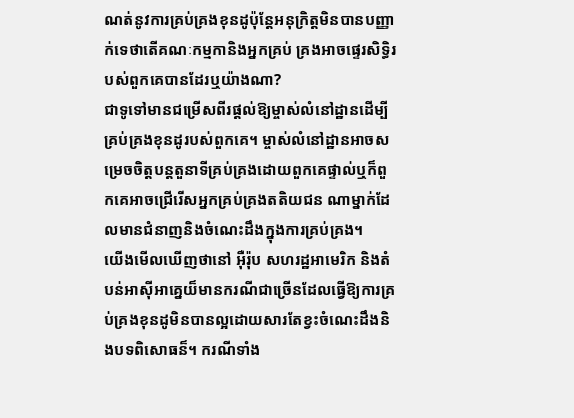ណត់នូវការគ្រប់គ្រងខុនដូប៉ុន្តែអនុក្រិត្តមិនបានបញ្ញាក់ទេថាតើគណៈកម្មកានិងអ្នកគ្រប់ គ្រងអាចផ្ទេរសិទ្ធិរបស់ពួកគេបានដែរឬយ៉ាងណា?
ជាទូទៅមានជម្រើសពីរផ្ដល់ឱ្យម្ចាស់លំនៅដ្ឋានដើម្បីគ្រប់គ្រងខុនដូរបស់ពួកគេ។ ម្ចាស់លំនៅដ្ឋានអាចសម្រេចចិត្តបន្តតួនាទីគ្រប់គ្រងដោយពួកគេផ្ទាល់ឬក៏ពួកគេអាចជ្រើរើសអ្នកគ្រប់គ្រងតតិយជន ណាម្នាក់ដែលមានជំនាញនិងចំណេះដឹងក្នុងការគ្រប់គ្រង។
យើងមើលឃើញថានៅ អ៊ឺរ៉ុប សហរដ្ឋអាមេរិក និងតំបន់អាស៊ីអាគេ្នយ៏មានករណីជាច្រើនដែលធ្វើឱ្យការគ្រប់គ្រងខុនដូមិនបានល្អដោយសារតែខ្វះចំណេះដឹងនិងបទពិសោធន៏។ ករណីទាំង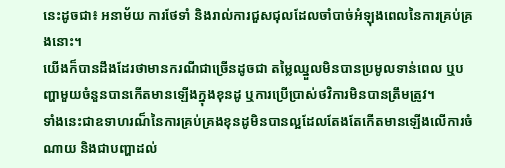នេះដូចជា៖ អនាម័យ ការថែទាំ និងរាល់ការជួសជុលដែលចាំបាច់អំឡុងពេលនៃការគ្រប់គ្រងនោះ។
យើងក៏បានដឹងដែរថាមានករណីជាច្រើនដូចជា តម្លៃឈ្នួលមិនបានប្រមូលទាន់ពេល ឬបញ្ហាមួយចំនួនបានកើតមានឡើងក្នុងខុនដូ ឬការប្រើប្រាស់ថវិការមិនបានត្រឹមត្រូវ។
ទាំងនេះជាឧទាហរណ៏នៃការគ្រប់គ្រងខុនដូមិនបានល្អដែលតែងតែកើតមានឡើងលើការចំណាយ និងជាបញ្ហាដល់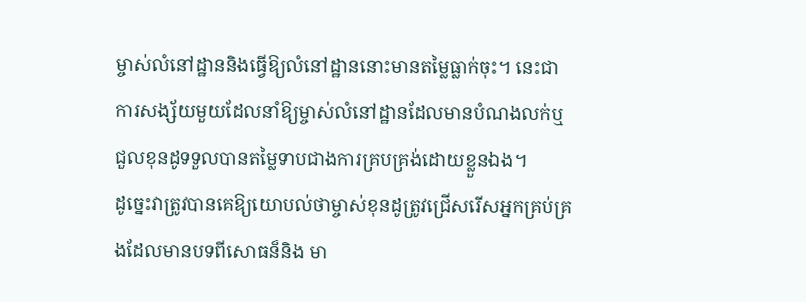ម្ចាស់លំនៅដ្ឋាននិងធ្វើឱ្យលំនៅដ្ឋាននោះមានតម្លៃធ្លាក់ចុះ។ នេះជាការសង្ស័យមួយដែលនាំឱ្យម្ចាស់លំនៅដ្ឋានដែលមានបំណងលក់ឬជួលខុនដូទទួលបានតម្លៃទាបជាងការគ្របគ្រង់ដោយខ្លួនឯង។
ដូច្នេះវាត្រូវបានគេឱ្យយោបល់ថាម្ចាស់ខុនដូត្រូវជ្រើសរើសអ្នកគ្រប់គ្រងដែលមានបទពីសោធន៏និង មា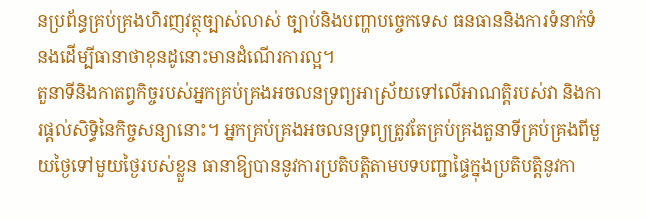នប្រព័ន្ធគ្រប់គ្រងហិរញវត្ថុច្បាស់លាស់ ច្បាប់និងបញ្ហាបច្ចេកទេស ធនធាននិងការទំនាក់ទំនងដើម្បីធានាថាខុនដូនោះមានដំណើរការល្អ។
តួនាទីនិងកាតព្វកិច្ចរបស់អ្នកគ្រប់គ្រងអចលនទ្រព្យអាស្រ័យទៅលើអាណត្តិរបស់វា និងការផ្ដល់សិទ្ធិនៃកិច្ចសន្យានោះ។ អ្នកគ្រប់គ្រងអចលនទ្រព្យត្រូវតែគ្រប់គ្រងតួនាទីគ្រប់គ្រងពីមួយថ្ងៃទៅមួយថ្ងៃរបស់ខ្លួន ធានាឱ្យបាននូវការប្រតិបត្តិតាមបទបញ្ជាផ្ទៃក្នុងប្រតិបត្តិនូវកា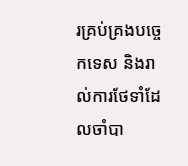រគ្រប់គ្រងបច្ចេកទេស និងរាល់ការថែទាំដែលចាំបា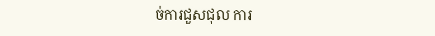ច់ការជួសជុល ការ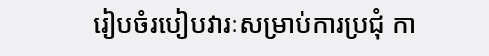រៀបចំរបៀបវារៈសម្រាប់ការប្រជុំ កា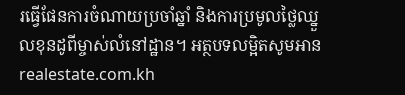រធ្វើផែនការចំណាយប្រចាំឆ្នាំ និងការប្រមូលថ្លៃឈ្នួលខុនដូពីម្ចាស់លំនៅដ្ឋាន។ អត្ថបទលម្អិតសូមអាន realestate.com.kh